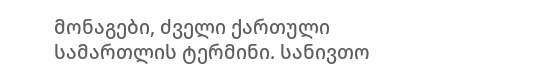მონაგები, ძველი ქართული სამართლის ტერმინი. სანივთო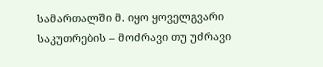სამართალში მ. იყო ყოველგვარი საკუთრების – მოძრავი თუ უძრავი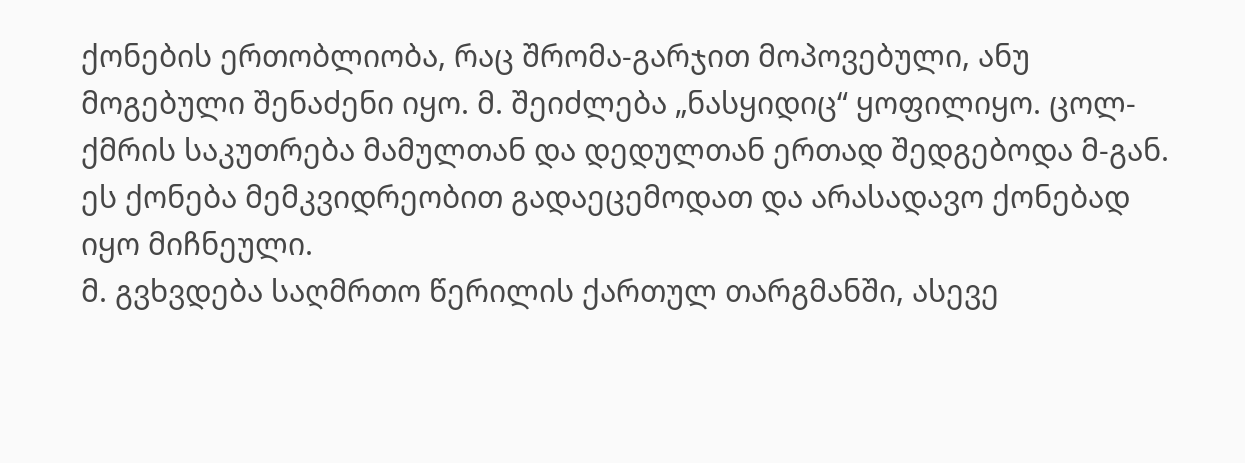ქონების ერთობლიობა, რაც შრომა-გარჯით მოპოვებული, ანუ მოგებული შენაძენი იყო. მ. შეიძლება „ნასყიდიც“ ყოფილიყო. ცოლ-ქმრის საკუთრება მამულთან და დედულთან ერთად შედგებოდა მ-გან. ეს ქონება მემკვიდრეობით გადაეცემოდათ და არასადავო ქონებად იყო მიჩნეული.
მ. გვხვდება საღმრთო წერილის ქართულ თარგმანში, ასევე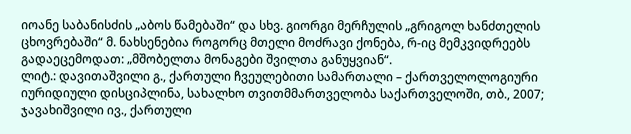იოანე საბანისძის „აბოს წამებაში“ და სხვ. გიორგი მერჩულის „გრიგოლ ხანძთელის ცხოვრებაში“ მ. ნახსენებია როგორც მთელი მოძრავი ქონება, რ-იც მემკვიდრეებს გადაეცემოდათ: „მშობელთა მონაგები შვილთა განუყვიან“.
ლიტ.: დავითაშვილი გ., ქართული ჩვეულებითი სამართალი – ქართველოლოგიური იურიდიული დისციპლინა, სახალხო თვითმმართველობა საქართველოში, თბ., 2007; ჯავახიშვილი ივ., ქართული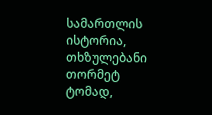სამართლის ისტორია, თხზულებანი თორმეტ ტომად,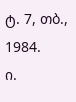ტ. 7, თბ., 1984.
ი.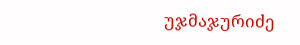უჯმაჯურიძე